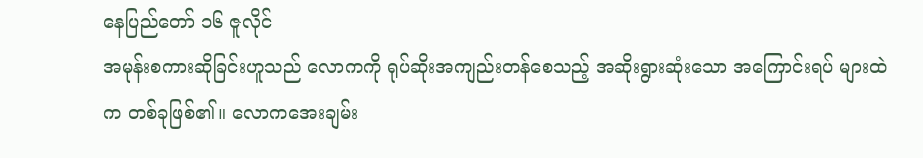နေပြည်တော် ၁၆ ဇူလိုင်
အမုန်းစကားဆိုခြင်းဟူသည် လောကကို ရုပ်ဆိုးအကျည်းတန်စေသည့် အဆိုးရွားဆုံးသော အကြောင်းရပ် များထဲက တစ်ခုဖြစ်၏။ လောကအေးချမ်း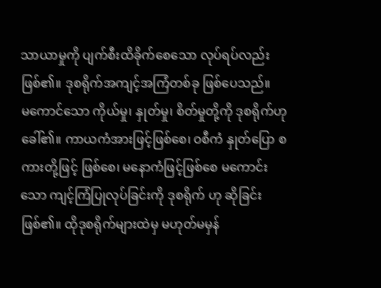သာယာမှုကို ပျက်စီးထိခိုက်စေသော လုပ်ရပ်လည်း ဖြစ်၏။ ဒုစရိုက်အကျင့်အကြံတစ်ခု ဖြစ်ပေသည်။
မကောင်သော ကိုယ်မှု၊ နှုတ်မှု၊ စိတ်မှုတို့ကို ဒုစရိုက်ဟု ခေါ်၏။ ကာယကံအားဖြင့်ဖြစ်စေ၊ ဝစီကံ နှုတ်ပြော စကားတို့ဖြင့် ဖြစ်စေ၊ မနောကံဖြင့်ဖြစ်စေ မကောင်းသော ကျင့်ကြံပြုလုပ်ခြင်းကို ဒုစရိုက် ဟု ဆိုခြင်းဖြစ်၏။ ထိုဒုစရိုက်များထဲမှ မဟုတ်မမှန်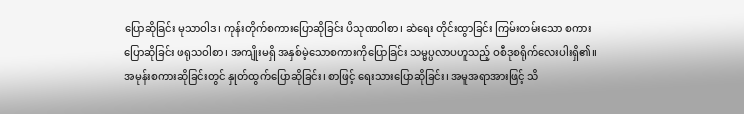ပြောဆိုခြင်း မုသာဝါဒ၊ ကုန်းတိုက်စကားပြောဆိုခြင်း ပိသုဏဝါစာ၊ ဆဲရေး တိုင်းထွာခြင်း ကြမ်းတမ်းသော စကားပြောဆိုခြင်း ဖရုသဝါစာ၊ အကျိုးမရှိ အနှစ်မဲ့သောစကားကိုပြောခြင်း သမ္မပ္ပလာပဟူသည့် ဝစီဒုစရိုက်လေးပါးရှိ၏။
အမုန်းစကားဆိုခြင်းတွင် နှုတ်ထွက်ပြောဆိုခြင်း၊ စာဖြင့် ရေးသားပြောဆိုခြင်း၊ အမူအရာအားဖြင့် သိ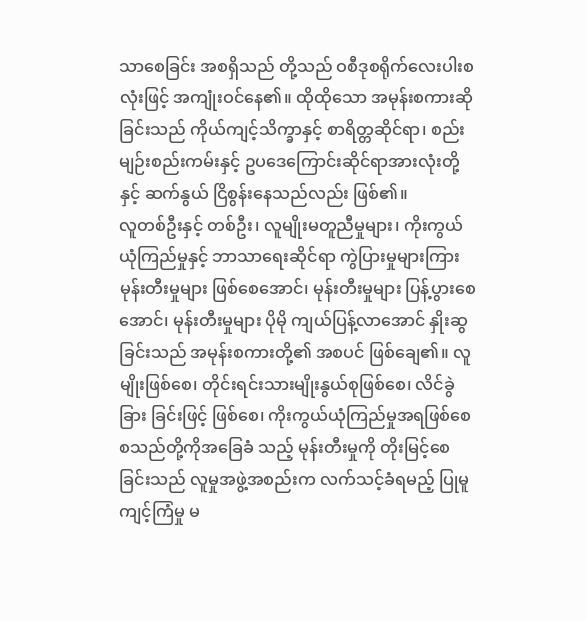သာစေခြင်း အစရှိသည် တို့သည် ဝစီဒုစရိုက်လေးပါးစလုံးဖြင့် အကျုံးဝင်နေ၏။ ထိုထိုသော အမုန်းစကားဆိုခြင်းသည် ကိုယ်ကျင့်သိက္ခာနှင့် စာရိတ္တဆိုင်ရာ၊ စည်းမျဉ်းစည်းကမ်းနှင့် ဥပဒေကြောင်းဆိုင်ရာအားလုံးတို့နှင့် ဆက်နွယ် ငြိစွန်းနေသည်လည်း ဖြစ်၏။
လူတစ်ဦးနှင့် တစ်ဦး၊ လူမျိုးမတူညီမှုများ၊ ကိုးကွယ် ယုံကြည်မှုနှင့် ဘာသာရေးဆိုင်ရာ ကွဲပြားမှုများကြား မုန်းတီးမှုများ ဖြစ်စေအောင်၊ မုန်းတီးမှုများ ပြန့်ပွားစေအောင်၊ မုန်းတီးမှုများ ပိုမို ကျယ်ပြန့်လာအောင် နှိုးဆွခြင်းသည် အမုန်းစကားတို့၏ အစပင် ဖြစ်ချေ၏။ လူမျိုးဖြစ်စေ၊ တိုင်းရင်းသားမျိုးနွယ်စုဖြစ်စေ၊ လိင်ခွဲခြား ခြင်းဖြင့် ဖြစ်စေ၊ ကိုးကွယ်ယုံကြည်မှုအရဖြစ်စေစသည်တို့ကိုအခြေခံ သည့် မုန်းတီးမှုကို တိုးမြင့်စေခြင်းသည် လူမှုအဖွဲ့အစည်းက လက်သင့်ခံရမည့် ပြုမူကျင့်ကြံမှု မ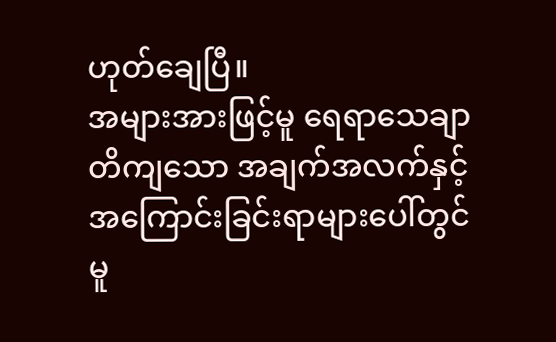ဟုတ်ချေပြီ။
အများအားဖြင့်မူ ရေရာသေချာတိကျသော အချက်အလက်နှင့် အကြောင်းခြင်းရာများပေါ်တွင် မူ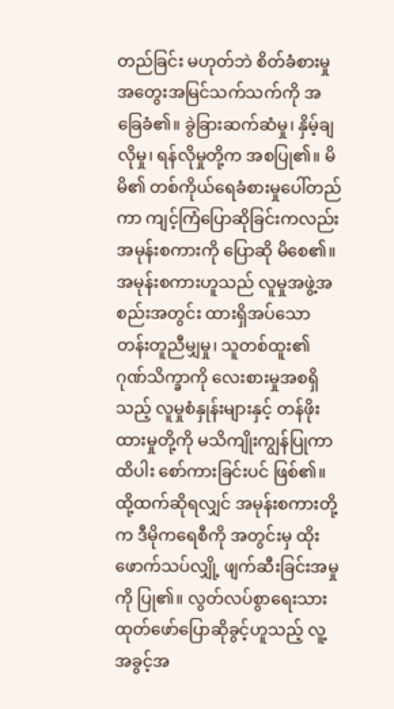တည်ခြင်း မဟုတ်ဘဲ စိတ်ခံစားမှု အတွေးအမြင်သက်သက်ကို အခြေခံ၏။ ခွဲခြားဆက်ဆံမှု၊ နှိမ့်ချလိုမှု၊ ရန်လိုမှုတို့က အစပြု၏။ မိမိ၏ တစ်ကိုယ်ရေခံစားမှုပေါ်တည်ကာ ကျင့်ကြံပြောဆိုခြင်းကလည်း အမုန်းစကားကို ပြောဆို မိစေ၏။ အမုန်းစကားဟူသည် လူမှုအဖွဲ့အစည်းအတွင်း ထားရှိအပ်သော တန်းတူညီမျှမှု၊ သူတစ်ထူး၏ ဂုဏ်သိက္ခာကို လေးစားမှုအစရှိသည့် လူမှုစံနှုန်းများနှင့် တန်ဖိုးထားမှုတို့ကို မသိကျိုးကျွန်ပြုကာ ထိပါး စော်ကားခြင်းပင် ဖြစ်၏။
ထို့ထက်ဆိုရလျှင် အမုန်းစကားတို့က ဒီမိုကရေစီကို အတွင်းမှ ထိုးဖောက်သပ်လျှို့ ဖျက်ဆီးခြင်းအမှုကို ပြု၏။ လွတ်လပ်စွာရေးသား ထုတ်ဖော်ပြောဆိုခွင့်ဟူသည့် လူ့အခွင့်အ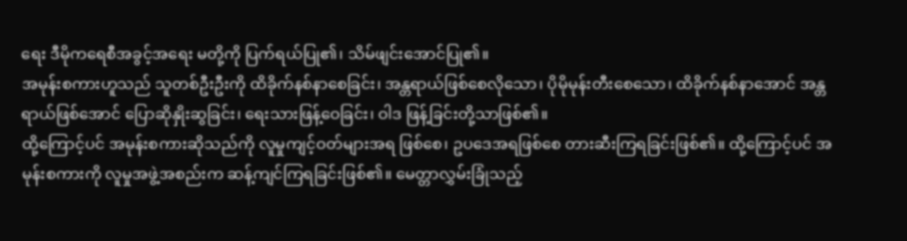ရေး ဒီမိုကရေစီအခွင့်အရေး မတို့ကို ပြက်ရယ်ပြု၏၊ သိမ်ဖျင်းအောင်ပြု၏။
အမုန်းစကားဟူသည် သူတစ်ဦးဦးကို ထိခိုက်နစ်နာစေခြင်း၊ အန္တရာယ်ဖြစ်စေလိုသော၊ ပိုမိုမုန်းတီးစေသော၊ ထိခိုက်နစ်နာအောင် အန္တရာယ်ဖြစ်အောင် ပြောဆိုနှိုးဆွခြင်း၊ ရေးသားဖြန့်ဝေခြင်း၊ ဝါဒ ဖြန့်ခြင်းတို့သာဖြစ်၏။
ထို့ကြောင့်ပင် အမုန်းစကားဆိုသည်ကို လူမှုကျင့်ဝတ်များအရ ဖြစ်စေ၊ ဥပဒေအရဖြစ်စေ တားဆီးကြရခြင်းဖြစ်၏။ ထို့ကြောင့်ပင် အမုန်းစကားကို လူမှုအဖွဲ့အစည်းက ဆန့်ကျင်ကြရခြင်းဖြစ်၏။ မေတ္တာလွှမ်းခြုံသည့်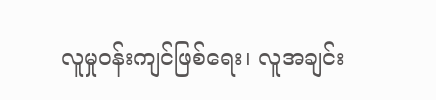လူမှုဝန်းကျင်ဖြစ်ရေး၊ လူအချင်း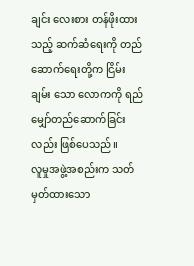ချင်း လေးစား တန်ဖိုးထားသည့် ဆက်ဆံရေးကို တည်ဆောက်ရေးတို့က ငြိမ်းချမ်း သော လောကကို ရည်မျှော်တည်ဆောက်ခြင်းလည်း ဖြစ်ပေသည်။
လူမှုအဖွဲ့အစည်းက သတ်မှတ်ထားသော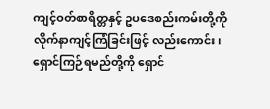ကျင့်ဝတ်စာရိတ္တနှင့် ဥပဒေစည်းကမ်းတို့ကို လိုက်နာကျင့်ကြံခြင်းဖြင့် လည်းကောင်း၊ ရှောင်ကြဉ်ရမည်တို့ကို ရှောင်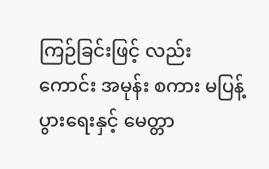ကြဉ်ခြင်းဖြင့် လည်းကောင်း အမုန်း စကား မပြန့်ပွားရေးနှင့် မေတ္တာ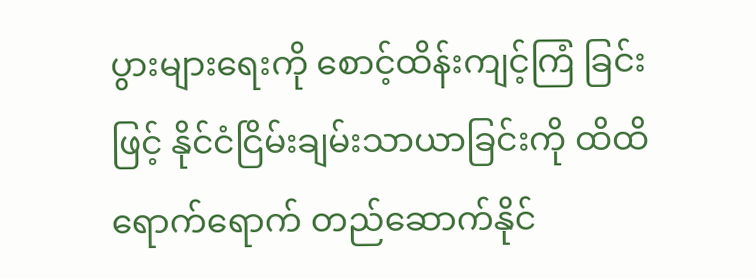ပွားများရေးကို စောင့်ထိန်းကျင့်ကြံ ခြင်းဖြင့် နိုင်ငံငြိမ်းချမ်းသာယာခြင်းကို ထိထိရောက်ရောက် တည်ဆောက်နိုင်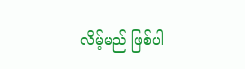လိမ့်မည် ဖြစ်ပါ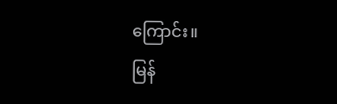ကြောင်း။
မြန်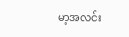မာ့အလင်း